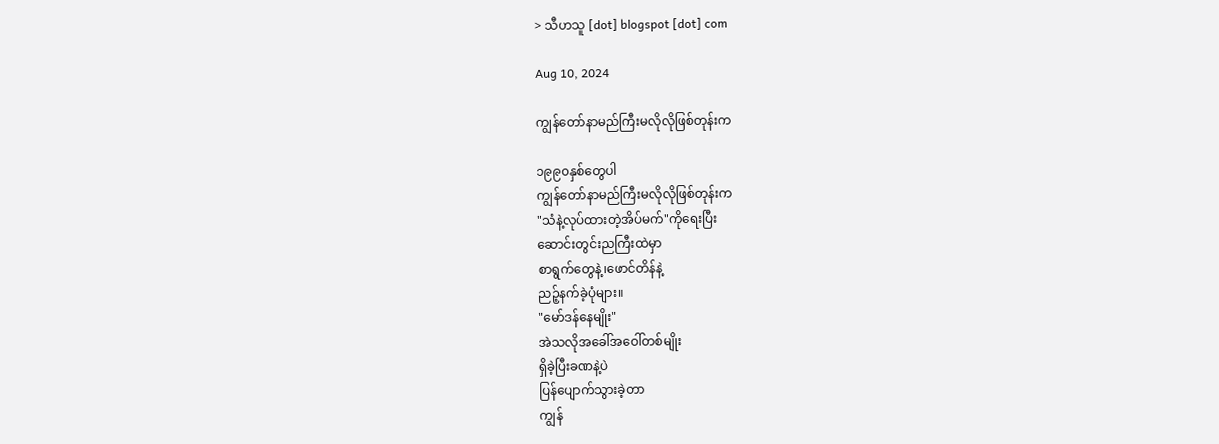> သီဟသူ [dot] blogspot [dot] com

Aug 10, 2024

ကျွန်တော်နာမည်ကြီးမလိုလိုဖြစ်တုန်းက

၁၉၉၀နှစ်တွေပါ
ကျွန်တော်နာမည်ကြီးမလိုလိုဖြစ်တုန်းက
"သံနဲ့လုပ်ထားတဲ့အိပ်မက်"ကိုရေးပြီး
ဆောင်းတွင်းညကြီးထဲမှာ
စာရွက်တွေနဲ့၊ဖောင်တိန်နဲ့
ညဉ့်နက်ခဲ့ပုံများ။
"မော်ဒန်နေမျိုး"
အဲသလိုအခေါ်အဝေါ်တစ်မျိုး
ရှိခဲ့ပြီးခဏနဲ့ပဲ
ပြန်ပျောက်သွားခဲ့တာ
ကျွန်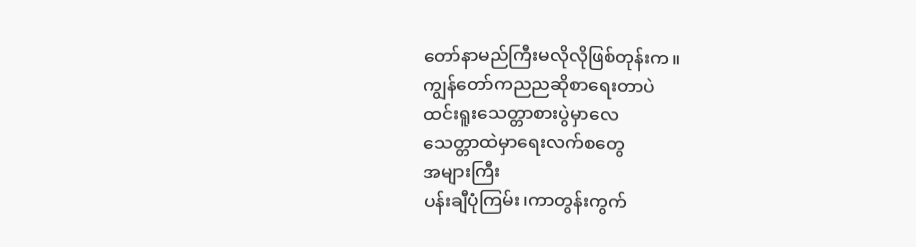တော်နာမည်ကြီးမလိုလိုဖြစ်တုန်းက။
ကျွန်တော်ကညညဆိုစာရေးတာပဲ
ထင်းရူးသေတ္တာစားပွဲမှာလေ
သေတ္တာထဲမှာရေးလက်စတွေ
အများကြီး
ပန်းချီပုံကြမ်း၊ကာတွန်းကွက်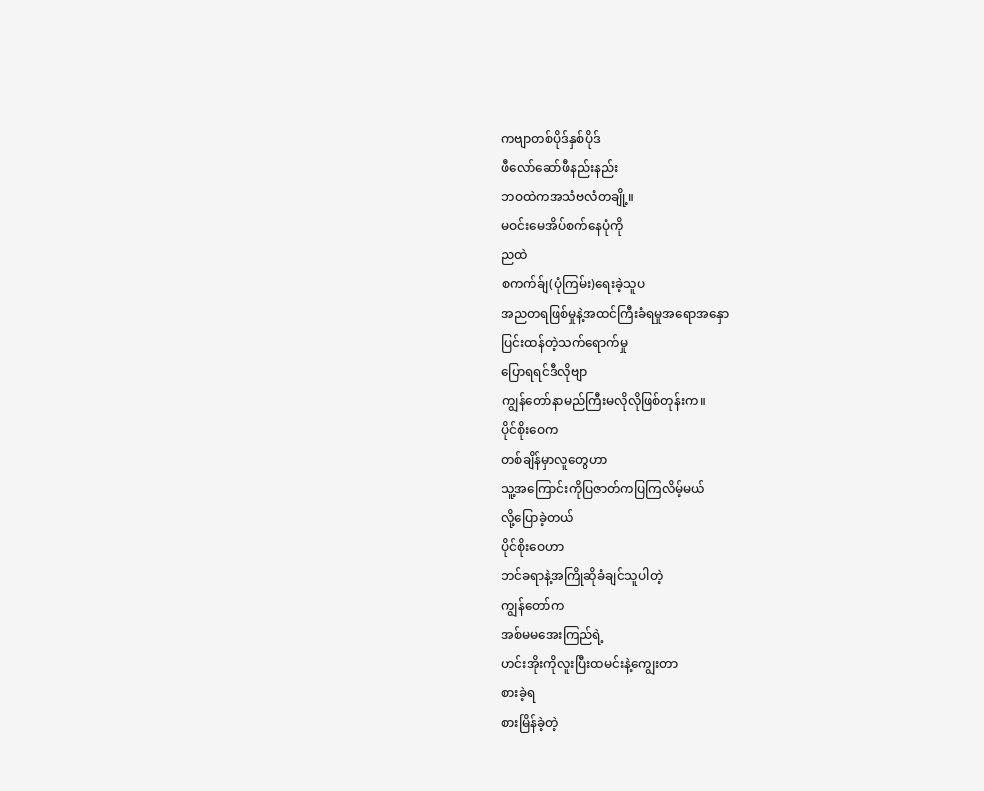ကဗျာတစ်ပိုဒ်နှစ်ပိုဒ်
ဖီလော်ဆော်ဖီနည်းနည်း
ဘဝထဲကအသံဗလံတချို့။
မဝင်းမေအိပ်စက်နေပုံကို
ညထဲ
စကက်ခ်ျ(ပုံကြမ်း)ရေးခဲ့သူပ
အညတရဖြစ်မှုနဲ့အထင်ကြီးခံရမှုအရောအနှော
ပြင်းထန်တဲ့သက်ရောက်မှု
ပြောရရင်ဒီလိုဗျာ
ကျွန်တော်နာမည်ကြီးမလိုလိုဖြစ်တုန်းက။
ပိုင်စိုးဝေက
တစ်ချိန်မှာလူတွေဟာ
သူ့အကြောင်းကိုပြဇာတ်ကပြကြလိမ့်မယ်
လို့ပြောခဲ့တယ်
ပိုင်စိုးဝေဟာ
ဘင်ခရာနဲ့အကြိုဆိုခံချင်သူပါတဲ့
ကျွန်တော်က
အစ်မမအေးကြည်ရဲ့
ဟင်းအိုးကိုလူးပြီးထမင်းနဲ့ကျွေးတာ
စားခဲ့ရ
စားမြိန်ခဲ့တဲ့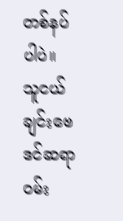တစ်နပ်ပါပဲ။
သူငယ်ချင်းဗေဒင်ဆရာဝမ်း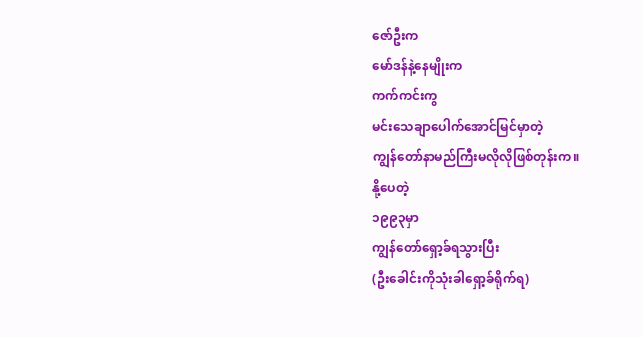ဇော်ဦးက
မော်ဒန်နဲ့နေမျိုးက
ကက်ကင်းကွ
မင်းသေချာပေါက်အောင်မြင်မှာတဲ့
ကျွန်တော်နာမည်ကြီးမလိုလိုဖြစ်တုန်းက။
နို့ပေတဲ့
၁၉၉၃မှာ
ကျွန်တော်ရှော့ခ်ရသွားပြီး
(ဦးခေါင်းကိုသုံးခါရှော့ခ်ရိုက်ရ)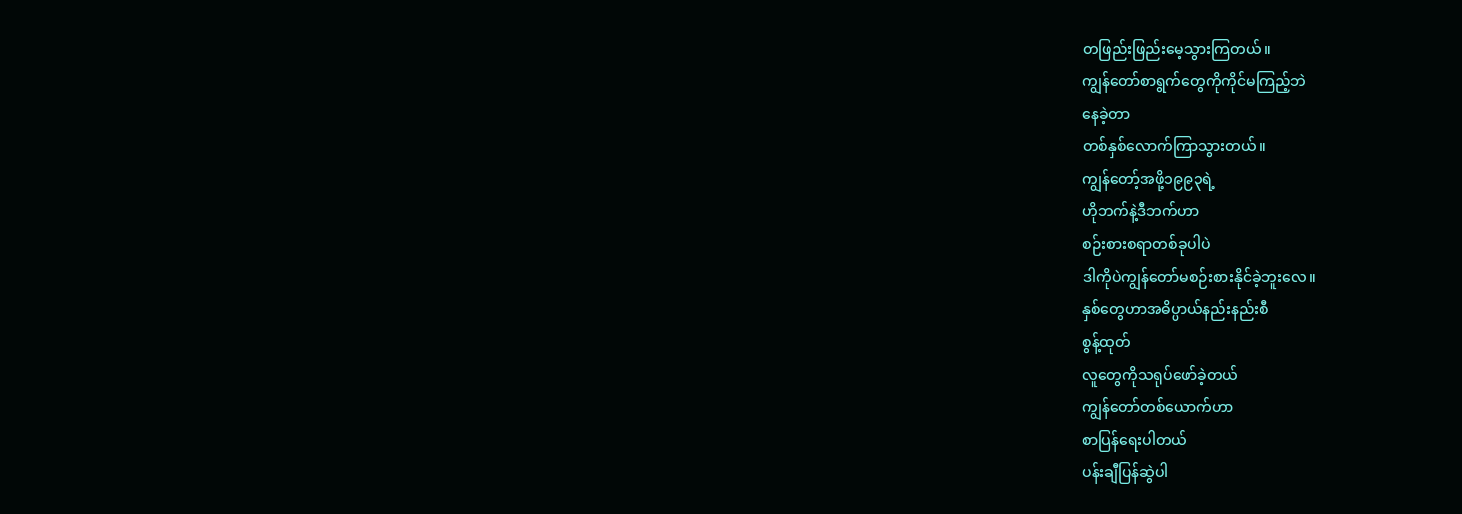တဖြည်းဖြည်းမေ့သွားကြတယ်။
ကျွန်တော်စာရွက်တွေကိုကိုင်မကြည့်ဘဲ
နေခဲ့တာ
တစ်နှစ်လောက်ကြာသွားတယ်။
ကျွန်တော့်အဖို့၁၉၉၃ရဲ့
ဟိုဘက်နဲ့ဒီဘက်ဟာ
စဉ်းစားစရာတစ်ခုပါပဲ
ဒါကိုပဲကျွန်တော်မစဉ်းစားနိုင်ခဲ့ဘူးလေ။
နှစ်တွေဟာအဓိပ္ပာယ်နည်းနည်းစီ
စွန့်ထုတ်
လူတွေကိုသရုပ်ဖော်ခဲ့တယ်
ကျွန်တော်တစ်ယောက်ဟာ
စာပြန်ရေးပါတယ်
ပန်းချီပြန်ဆွဲပါ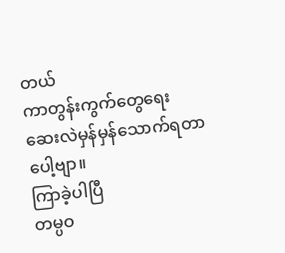တယ်
ကာတွန်းကွက်တွေရေး
ဆေးလဲမှန်မှန်သောက်ရတာပေါ့ဗျာ။
ကြာခဲ့ပါပြီ
တမ္ပဝ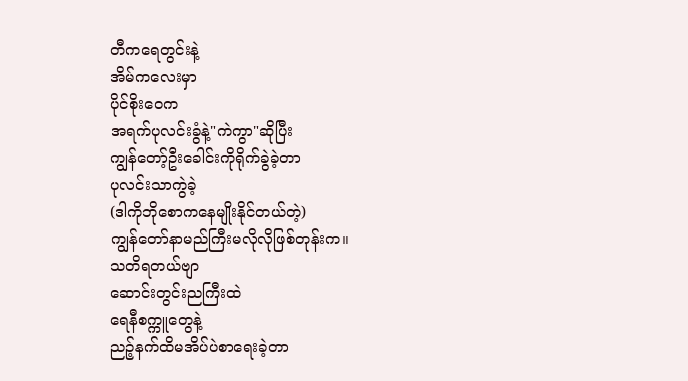တီကရေတွင်းနဲ့
အိမ်ကလေးမှာ
ပိုင်စိုးဝေက
အရက်ပုလင်းခွံနဲ့"ကဲကွာ"ဆိုပြီး
ကျွန်တော့်ဦးခေါင်းကိုရိုက်ခွဲခဲ့တာ
ပုလင်းသာကွဲခဲ့
(ဒါကိုဘိုစောကနေမျိုးနိုင်တယ်တဲ့)
ကျွန်တော်နာမည်ကြီးမလိုလိုဖြစ်တုန်းက။
သတိရတယ်ဗျာ
ဆောင်းတွင်းညကြီးထဲ
ရေနီစက္ကူတွေနဲ့
ညဉ့်နက်ထိမအိပ်ပဲစာရေးခဲ့တာ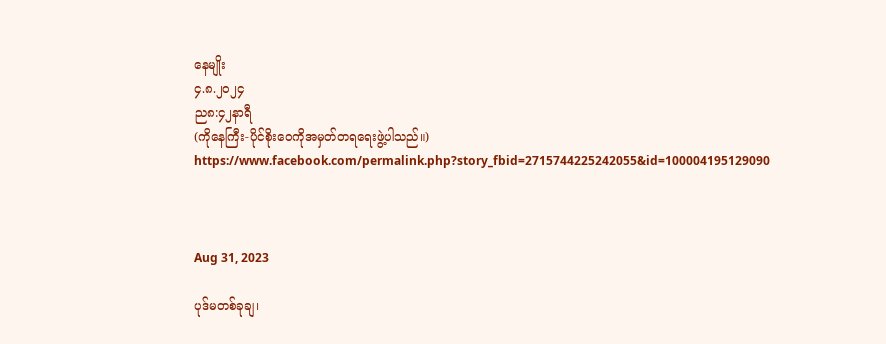နေမျိုး
၄.၈.၂၀၂၄
ည၈:၄၂နာရီ
(ကိုနေကြီး-ပိုင်စိုးဝေကိုအမှတ်တရရေးဖွဲ့ပါသည်။)
https://www.facebook.com/permalink.php?story_fbid=2715744225242055&id=100004195129090



Aug 31, 2023

ပုဒ်မတစ်ခုချ၊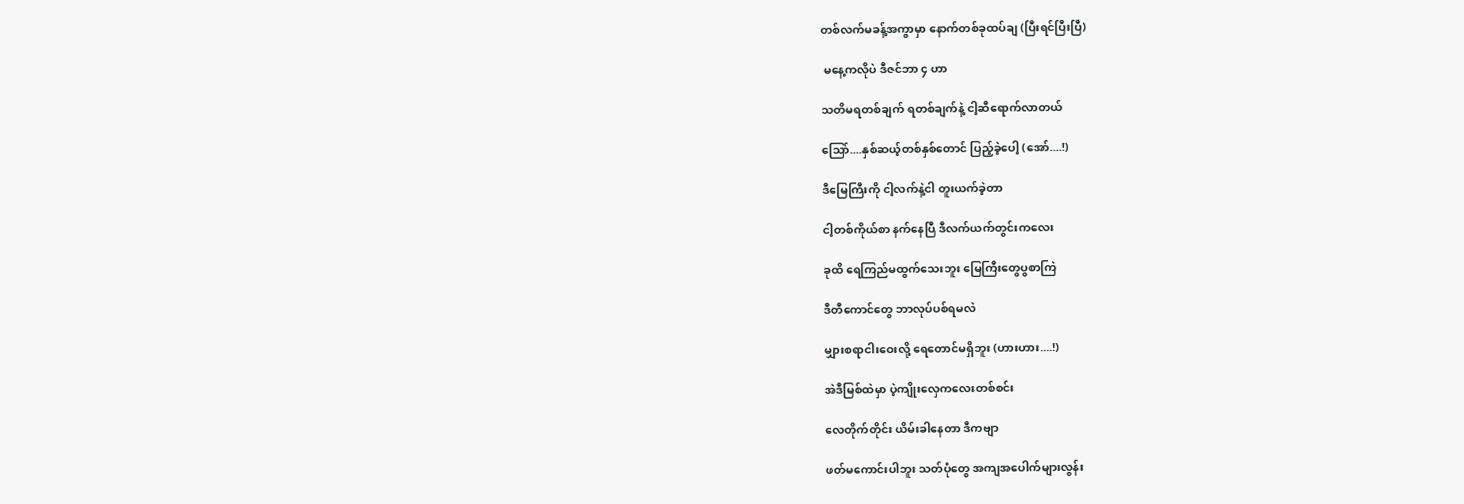တစ်လက်မခန့်အကွာမှာ နောက်တစ်ခုထပ်ချ (ပြီးရင်ပြီးပြီ)

 မနေ့ကလိုပဲ ဒီဇင်ဘာ ၄ ဟာ

သတိမရတစ်ချက် ရတစ်ချက်နဲ့ ငါ့ဆီရောက်လာတယ်

သြော်....နှစ်ဆယ့်တစ်နှစ်တောင် ပြည့်ခဲ့ပေါ့ (အော်....!)

ဒီမြေကြီးကို ငါ့လက်နဲ့ငါ တူးယက်ခဲ့တာ

ငါ့တစ်ကိုယ်စာ နက်နေပြီ ဒီလက်ယက်တွင်းကလေး

ခုထိ ရေကြည်မထွက်သေးဘူး မြေကြီးတွေပွစာကြဲ

ဒီတီကောင်တွေ ဘာလုပ်ပစ်ရမလဲ

မျှားစရာငါးဝေးလို့ ရေတောင်မရှိဘူး (ဟားဟား....!)

အဲဒီမြစ်ထဲမှာ ပဲ့ကျိုးလှေကလေးတစ်စင်း

လေတိုက်တိုင်း ယိမ်းခါနေတာ ဒီကဗျာ

ဖတ်မကောင်းပါဘူး သတ်ပုံတွေ အကျအပေါက်များလွန်း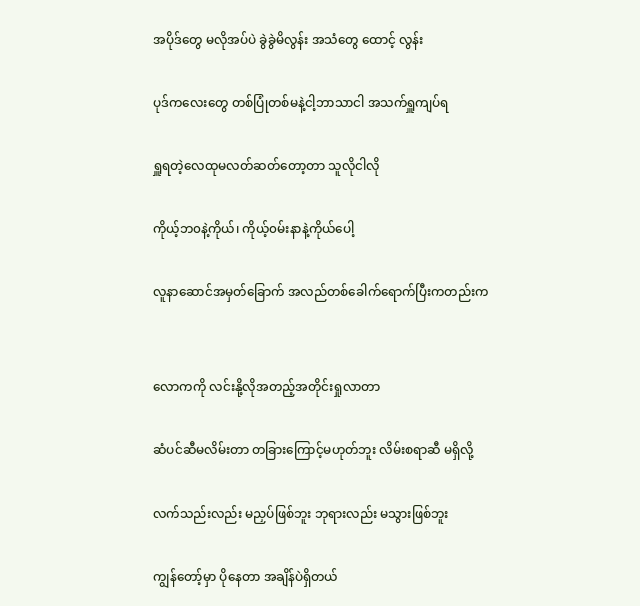အပိုဒ်တွေ မလိုအပ်ပဲ ခွဲခွဲမိလွန်း အသံတွေ ထောင့် လွန်း

ပုဒ်ကလေးတွေ တစ်ပြုံတစ်မနဲ့ငါ့ဘာသာငါ အသက်ရှူကျပ်ရ

ရှူရတဲ့လေထုမလတ်ဆတ်တော့တာ သူလိုငါလို

ကိုယ့်ဘ၀နဲ့ကိုယ်၊ ကိုယ့်၀မ်းနာနဲ့ကိုယ်ပေါ့

လူနာဆောင်အမှတ်ခြောက် အလည်တစ်ခေါက်ရောက်ပြီးကတည်းက


လောကကို လင်းနို့လိုအတည့်အတိုင်းရှုလာတာ

ဆံပင်ဆီမလိမ်းတာ တခြားကြောင့်မဟုတ်ဘူး လိမ်းစရာဆီ မရှိလို့

လက်သည်းလည်း မညှပ်ဖြစ်ဘူး ဘုရားလည်း မသွားဖြစ်ဘူး

ကျွန်တော့်မှာ ပိုနေတာ အချိန်ပဲရှိတယ်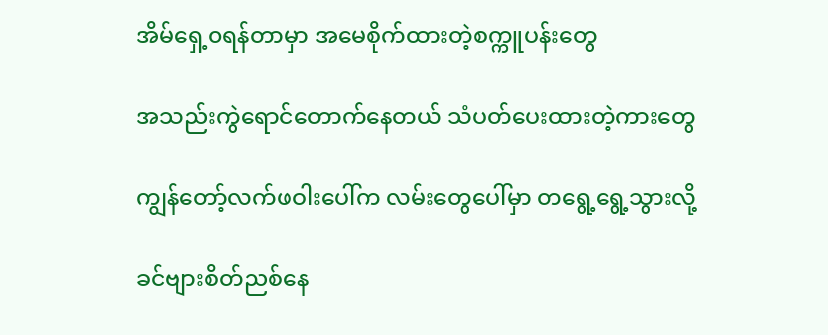အိမ်ရှေ့၀ရန်တာမှာ အမေစိုက်ထားတဲ့စက္ကူပန်းတွေ

အသည်းကွဲရောင်တောက်နေတယ် သံပတ်ပေးထားတဲ့ကားတွေ

ကျွန်တော့်လက်ဖဝါးပေါ်က လမ်းတွေပေါ်မှာ တရွေ့ရွေ့သွားလို့

ခင်ဗျားစိတ်ညစ်နေ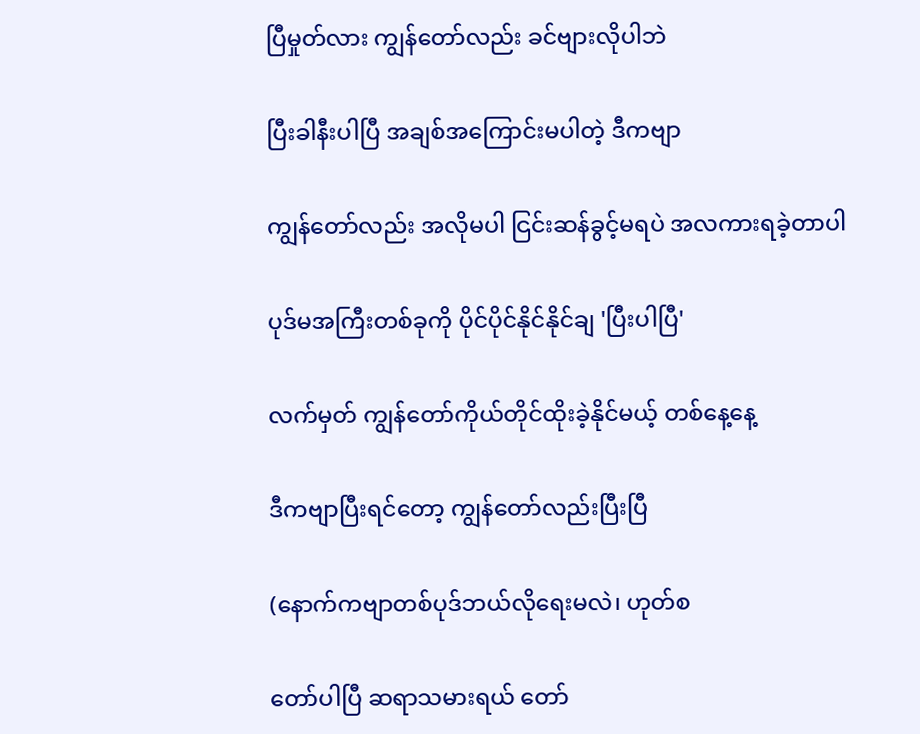ပြီမှုတ်လား ကျွန်တော်လည်း ခင်ဗျားလိုပါဘဲ

ပြီးခါနီးပါပြီ အချစ်အကြောင်းမပါတဲ့ ဒီကဗျာ

ကျွန်တော်လည်း အလိုမပါ ငြင်းဆန်ခွင့်မရပဲ အလကားရခဲ့တာပါ

ပုဒ်မအကြီးတစ်ခုကို ပိုင်ပိုင်နိုင်နိုင်ချ 'ပြီးပါပြီ'

လက်မှတ် ကျွန်တော်ကိုယ်တိုင်ထိုးခဲ့နိုင်မယ့် တစ်နေ့နေ့

ဒီကဗျာပြီးရင်တော့ ကျွန်တော်လည်းပြီးပြီ

(နောက်ကဗျာတစ်ပုဒ်ဘယ်လိုရေးမလဲ၊ ဟုတ်စ

တော်ပါပြီ ဆရာသမားရယ် တော်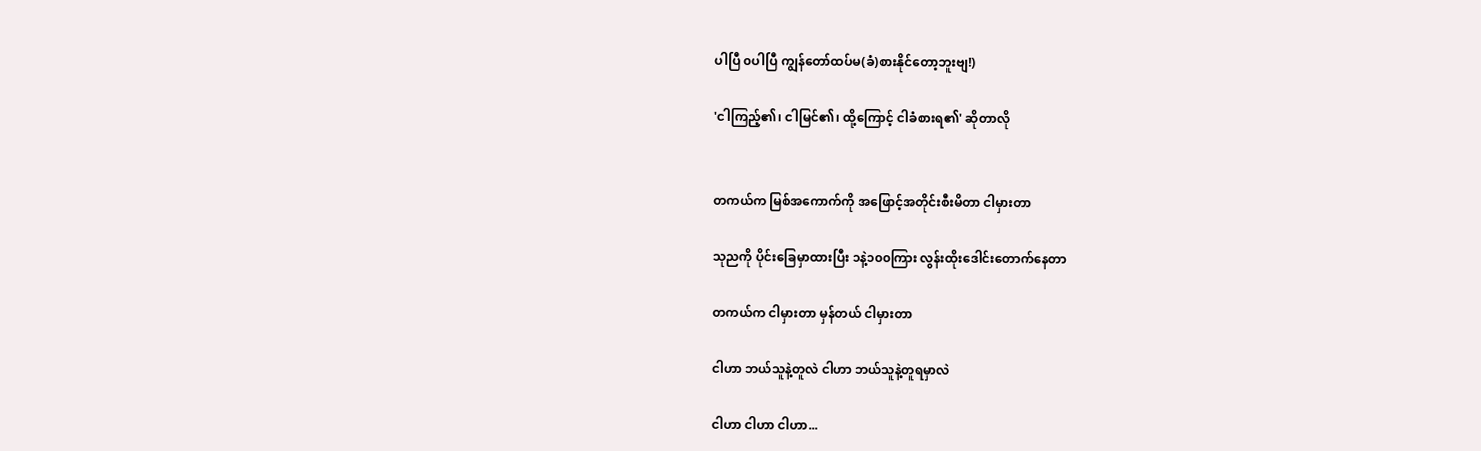ပါပြီ ၀ပါပြီ ကျွန်တော်ထပ်မ(ခံ)စားနိုင်တော့ဘူးဗျ!)

'ငါကြည့်၏၊ ငါမြင်၏၊ ထို့ကြောင့် ငါခံစားရ၏' ဆိုတာလို


တကယ်က မြစ်အကောက်ကို အဖြောင့်အတိုင်းစီးမိတာ ငါမှားတာ

သုညကို ပိုင်းခြေမှာထားပြီး ၁နဲ့၁၀၀ကြား လွန်းထိုးဒေါင်းတောက်နေတာ

တကယ်က ငါမှားတာ မှန်တယ် ငါမှားတာ

ငါဟာ ဘယ်သူနဲ့တူလဲ ငါဟာ ဘယ်သူနဲ့တူရမှာလဲ

ငါဟာ ငါဟာ ငါဟာ...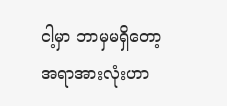ငါ့မှာ ဘာမှမရှိတော့ အရာအားလုံးဟာ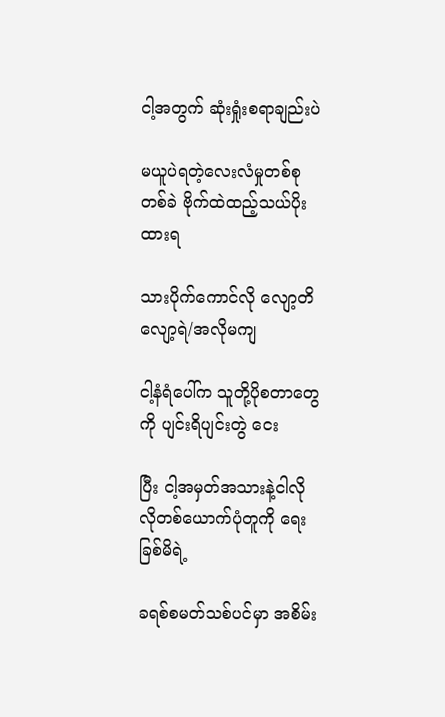ငါ့အတွက် ဆုံးရှုံးစရာချည်းပဲ

မယူပဲရတဲ့လေးလံမှုတစ်စုတစ်ခဲ ဗိုက်ထဲထည့်သယ်ပိုးထားရ

သားပိုက်ကောင်လို လျော့တိလျော့ရဲ/အလိုမကျ

ငါ့နံရံပေါ်က သူတို့ပိုစတာတွေကို ပျင်းရိပျင်းတွဲ ငေး

ပြီး ငါ့အမှတ်အသားနဲ့ငါလိုလိုတစ်ယောက်ပုံတူကို ရေးခြစ်မိရဲ့

ခရစ်စမတ်သစ်ပင်မှာ အစိမ်း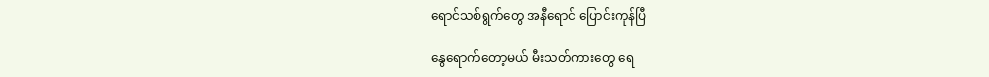ရောင်သစ်ရွက်တွေ အနီရောင် ပြောင်းကုန်ပြီ

နွေရောက်တော့မယ် မီးသတ်ကားတွေ ရေ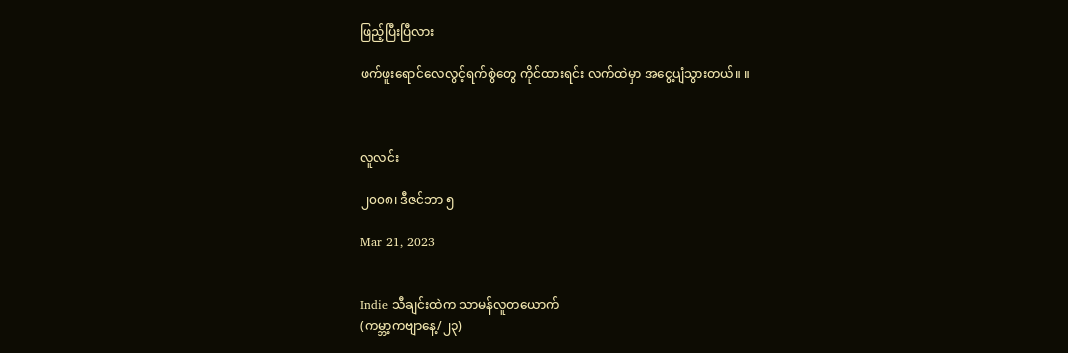ဖြည့်ပြီးပြီလား

ဖက်ဖူးရောင်လေလွင့်ရက်စွဲတွေ ကိုင်ထားရင်း လက်ထဲမှာ အငွေ့ပျံသွားတယ်။ ။



လူလင်း

၂၀၀၈၊ ဒီဇင်ဘာ ၅

Mar 21, 2023


Indie သီချင်းထဲက သာမန်လူတယောက်
(ကမ္ဘာ့ကဗျာနေ့/၂၃)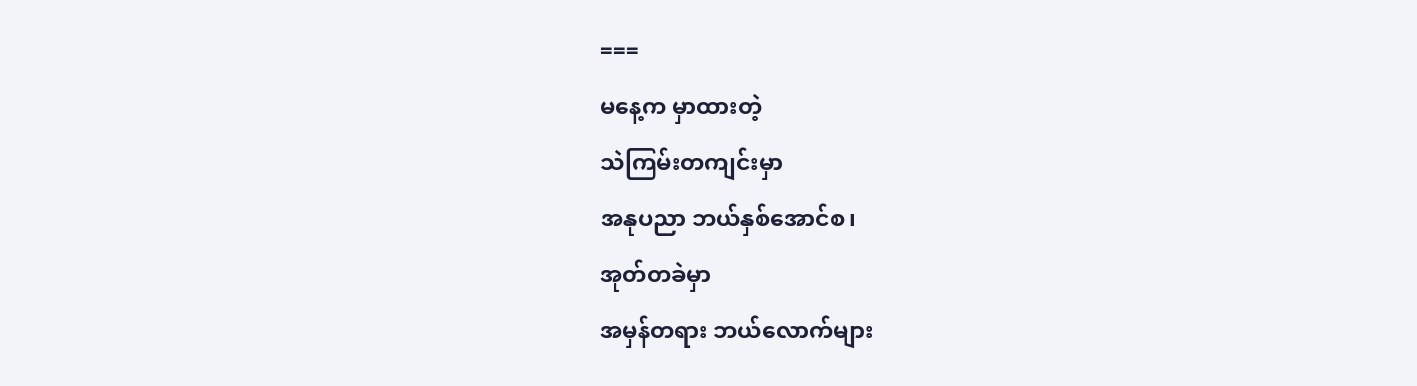===
မနေ့က မှာထားတဲ့
သဲကြမ်းတကျင်းမှာ
အနုပညာ ဘယ်နှစ်အောင်စ၊
အုတ်တခဲမှာ
အမှန်တရား ဘယ်လောက်များ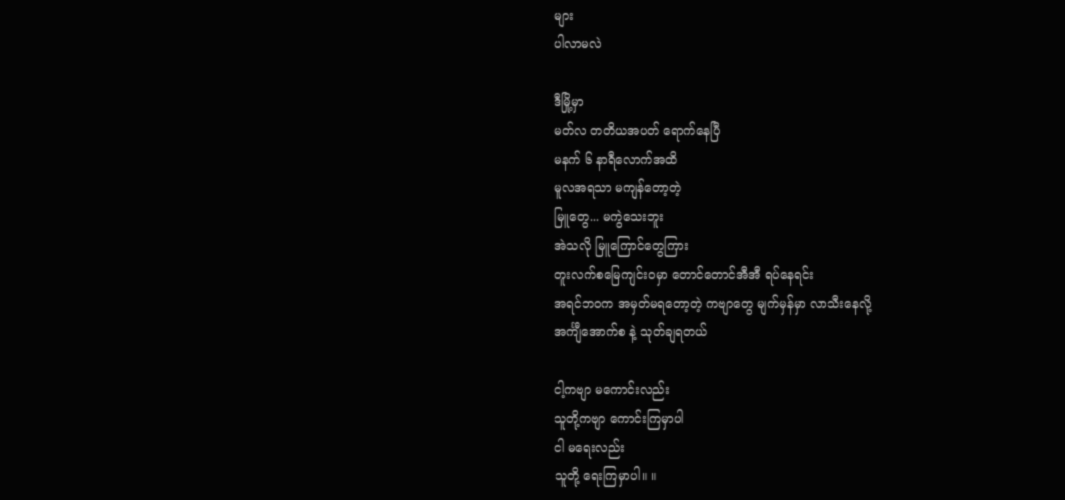များ
ပါလာမလဲ

ဒီမြို့မှာ
မတ်လ တတိယအပတ် ရောက်နေပြီ
မနက် ၆ နာရီလောက်အထိ
မူလအရသာ မကျန်တော့တဲ့
မြူတွေ... မကွဲသေးဘူး
အဲသလို မြူကြောင်တွေကြား
တူးလက်စမြေကျင်းဝမှာ တောင်တောင်အီအီ ရပ်နေရင်း
အရင်ဘဝက အမှတ်မရတော့တဲ့ ကဗျာတွေ မျက်မှန်မှာ လာသီးနေလို့
အင်္ကျီအောက်စ နဲ့ သုတ်ချရတယ်

ငါ့ကဗျာ မကောင်းလည်း
သူတို့ကဗျာ ကောင်းကြမှာပါ
ငါ မရေးလည်း
သူတို့ ရေးကြမှာပါ။ ။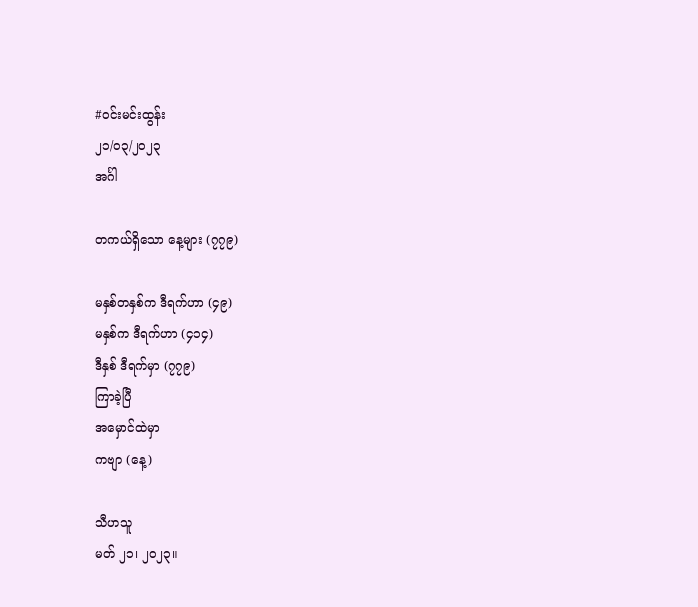#ဝင်းမင်းထွန်း
၂၁/၀၃/၂၀၂၃
အင်္ဂါ

တကယ်ရှိသော နေ့များ (၇၇၉)

မနှစ်တနှစ်က ဒီရက်ဟာ (၄၉)
မနှစ်က ဒီရက်ဟာ (၄၁၄)
ဒီနှစ် ဒီရက်မှာ (၇၇၉)
ကြာခဲ့ပြီ
အမှောင်ထဲမှာ
ကဗျာ (နေ့)

သီဟသူ
မတ် ၂၁၊ ၂၀၂၃။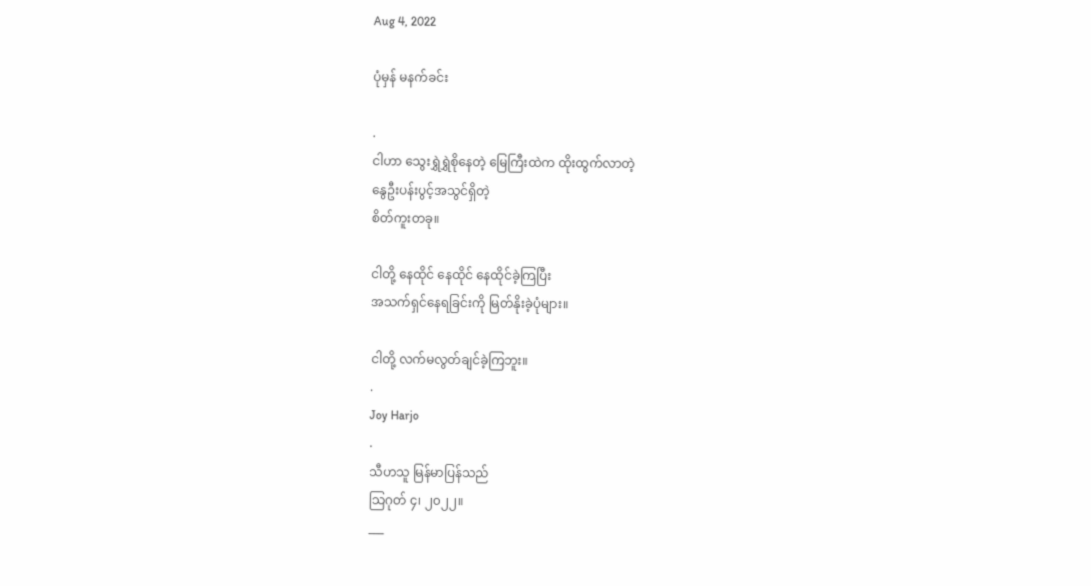Aug 4, 2022

ပုံမှန် မနက်ခင်း

.
ငါဟာ သွေးရွှဲရွှဲစိုနေတဲ့ မြေကြီးထဲက ထိုးထွက်လာတဲ့
နွေဦးပန်းပွင့်အသွင်ရှိတဲ့
စိတ်ကူးတခု။

ငါတို့ နေထိုင် နေထိုင် နေထိုင်ခဲ့ကြပြီး
အသက်ရှင်နေရခြင်းကို မြတ်နိုးခဲ့ပုံများ။

ငါတို့ လက်မလွတ်ချင်ခဲ့ကြဘူး။
.
Joy Harjo
.
သီဟသူ မြန်မာပြန်သည်
သြဂုတ် ၄၊ ၂၀၂၂။
___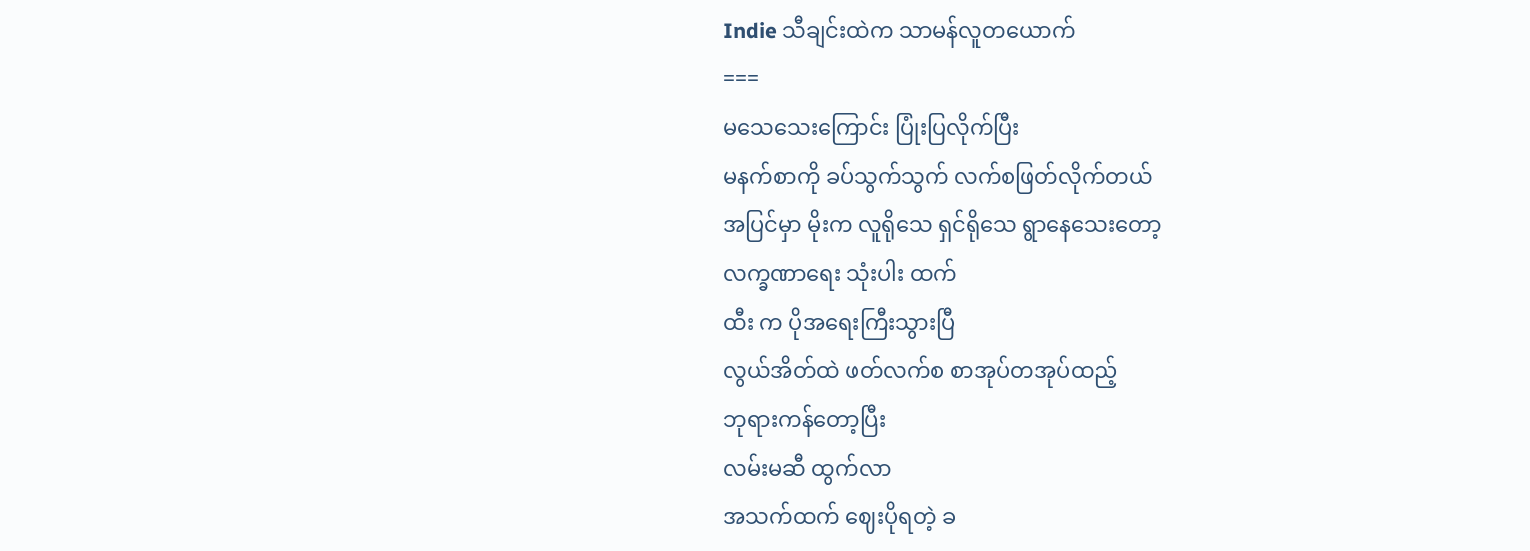Indie သီချင်းထဲက သာမန်လူတယောက်
===
မသေသေးကြောင်း ပြုံးပြလိုက်ပြီး
မနက်စာကို ခပ်သွက်သွက် လက်စဖြတ်လိုက်တယ်
အပြင်မှာ မိုးက လူရိုသေ ရှင်ရိုသေ ရွာနေသေးတော့
လက္ခဏာရေး သုံးပါး ထက်
ထီး က ပိုအရေးကြီးသွားပြီ
လွယ်အိတ်ထဲ ဖတ်လက်စ စာအုပ်တအုပ်ထည့်
ဘုရားကန်တော့ပြီး
လမ်းမဆီ ထွက်လာ
အသက်ထက် ဈေးပိုရတဲ့ ခ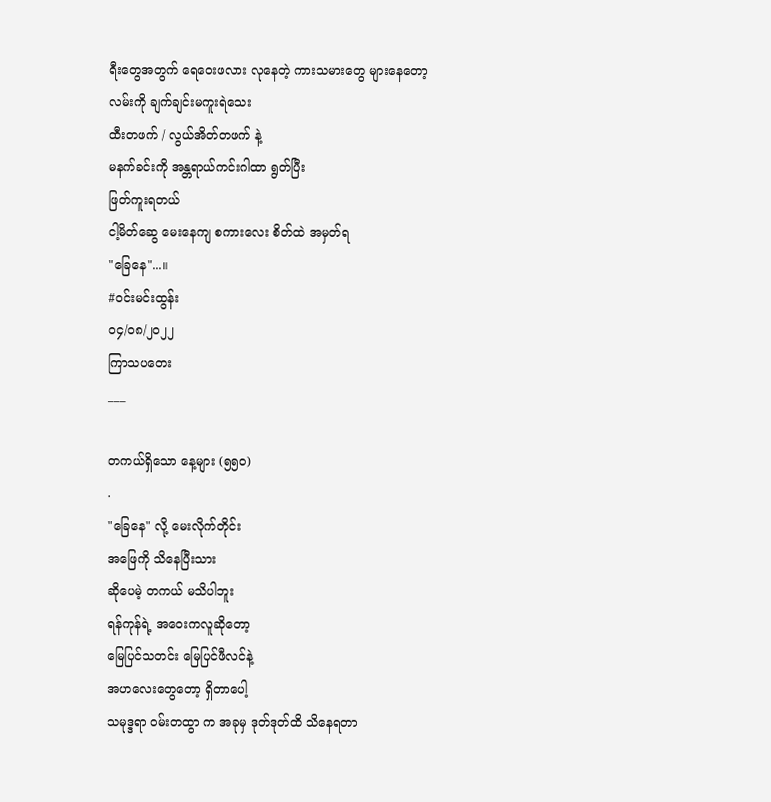ရီးတွေအတွက် ရေဝေးဖလား လုနေတဲ့ ကားသမားတွေ များနေတော့
လမ်းကို ချက်ချင်းမကူးရဲသေး
ထီးတဖက် / လွယ်အိတ်တဖက် နဲ့
မနက်ခင်းကို အန္တရာယ်ကင်းဂါထာ ရွတ်ပြီး
ဖြတ်ကူးရတယ်
ငါ့မိတ်ဆွေ မေးနေကျ စကားလေး စိတ်ထဲ အမှတ်ရ
"ခြေနေ"...။
#ဝင်းမင်းထွန်း
၀၄/၀၈/၂၀၂၂
ကြာသပတေး
___

တကယ်ရှိသော နေ့များ (၅၅၀)
.
"ခြေနေ" လို့ မေးလိုက်တိုင်း
အဖြေကို သိနေပြီးသား
ဆိုပေမဲ့ တကယ် မသိပါဘူး
ရန်ကုန်ရဲ့ အဝေးကလူဆိုတော့
မြေပြင်သတင်း မြေပြင်ဖီလင်နဲ့
အဟလေးတွေတော့ ရှိတာပေါ့
သမုဒ္ဒရာ ဝမ်းတထွာ က အခုမှ ဒုတ်ဒုတ်ထိ သိနေရတာ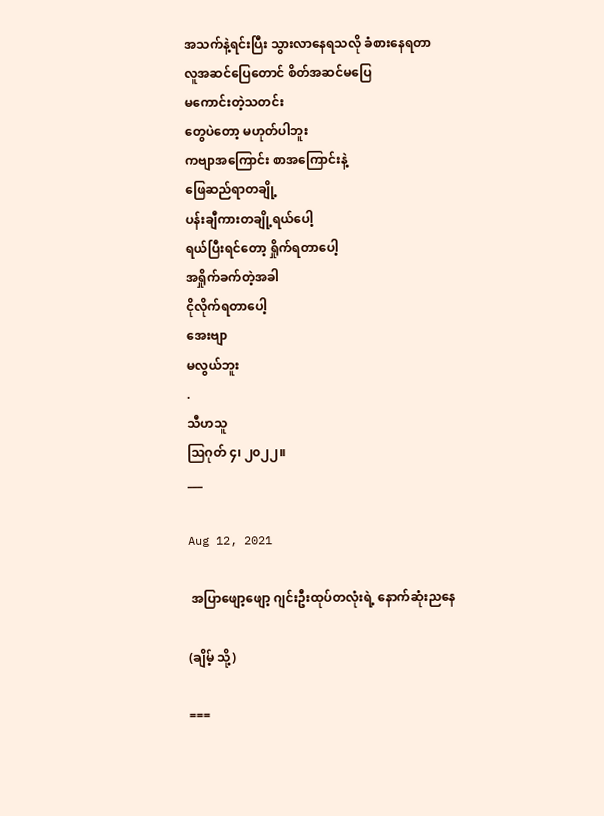အသက်နဲ့ရင်းပြီး သွားလာနေရသလို ခံစားနေရတာ
လူအဆင်ပြေတောင် စိတ်အဆင်မပြေ
မကောင်းတဲ့သတင်း
တွေပဲတော့ မဟုတ်ပါဘူး
ကဗျာအကြောင်း စာအကြောင်းနဲ့
ဖြေဆည်ရာတချို့
ပန်းချီကားတချို့ရယ်ပေါ့
ရယ်ပြီးရင်တော့ ရှိုက်ရတာပေါ့
အရှိုက်ခက်တဲ့အခါ
ငိုလိုက်ရတာပေါ့
အေးဗျာ
မလွယ်ဘူး
.
သီဟသူ
ဩဂုတ် ၄၊ ၂၀၂၂။
___

Aug 12, 2021

 အပြာဖျော့ဖျော့ ဂျင်းဦးထုပ်တလုံးရဲ့ နောက်ဆုံးညနေ

(ချိမ့် သို့)

===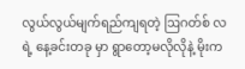လွယ်လွယ်မျက်ရည်ကျရတဲ့ ဩဂတ်စ် လ ရဲ့ နေ့ခင်းတခု မှာ ရွာတော့မလိုလိုနဲ့ မိုးက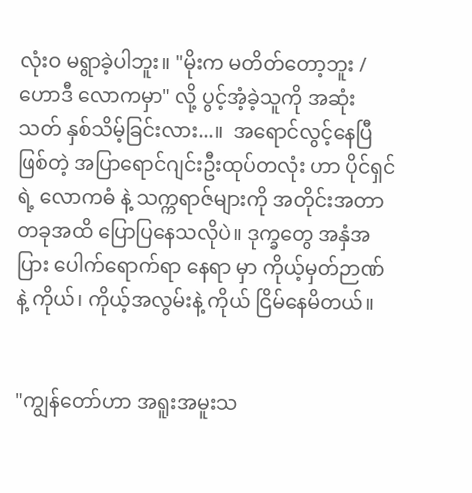လုံးဝ မရွာခဲ့ပါဘူး။ "မိုးက မတိတ်တော့ဘူး / ဟောဒီ လောကမှာ" လို့ ပွင့်အံ့ခဲ့သူကို အဆုံးသတ် နှစ်သိမ့်ခြင်းလား...။  အရောင်လွင့်နေပြီဖြစ်တဲ့ အပြာရောင်ဂျင်းဦးထုပ်တလုံး ဟာ ပိုင်ရှင်ရဲ့ လောကဓံ နဲ့ သက္ကရာဇ်များကို အတိုင်းအတာတခုအထိ ပြောပြနေသလိုပဲ။ ဒုက္ခတွေ အနှံအပြား ပေါက်ရောက်ရာ နေရာ မှာ ကိုယ့်မှတ်ဉာဏ်နဲ့ ကိုယ်၊ ကိုယ့်အလွမ်းနဲ့ ကိုယ် ငြိမ်နေမိတယ်။


"ကျွန်တော်ဟာ အရူးအမူးသ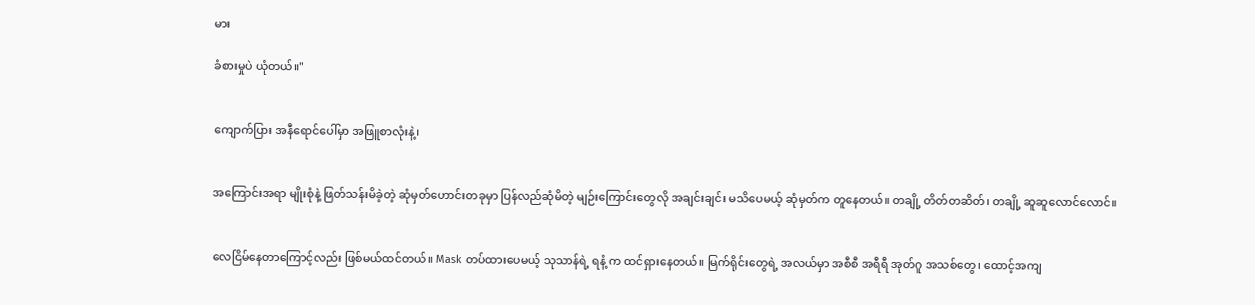မား

ခံစားမှုပဲ ယုံတယ်။"


ကျောက်ပြား အနီရောင်ပေါ်မှာ အဖြူစာလုံးနဲ့၊


အကြောင်းအရာ မျိုးစုံနဲ့ ဖြတ်သန်းမိခဲ့တဲ့ ဆုံမှတ်ဟောင်းတခုမှာ ပြန်လည်ဆုံမိတဲ့ မျဉ်းကြောင်းတွေလို အချင်းချင်း မသိပေမယ့် ဆုံမှတ်က တူနေတယ်။ တချို့ တိတ်တဆိတ်၊ တချို့ ဆူဆူလောင်လောင်။


လေငြိမ်နေတာကြောင့်လည်း ဖြစ်မယ်ထင်တယ်။ Mask တပ်ထားပေမယ့် သုသာန်ရဲ့ ရနံ့ က ထင်ရှားနေတယ်။ မြက်ရိုင်းတွေရဲ့ အလယ်မှာ အစီစီ အရီရီ အုတ်ဂူ အသစ်တွေ၊ ထောင့်အကျ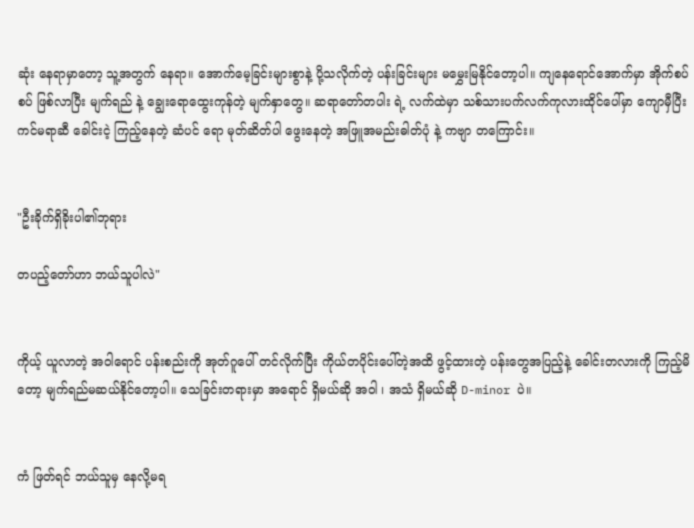ဆုံး နေရာမှာတော့ သူ့အတွက် နေရာ။ အောက်မေ့ခြင်းများစွာနဲ့ ပို့သလိုက်တဲ့ ပန်းခြင်းများ မမွှေးမြနိုင်တော့ပါ။ ကျနေရောင်အောက်မှာ အိုက်စပ်စပ် ဖြစ်လာပြီး မျက်ရည် နဲ့ ချွေးရောထွေးကုန်တဲ့ မျက်နှာတွေ။ ဆရာတော်တပါး ရဲ့ လက်ထဲမှာ သစ်သားပက်လက်ကုလားထိုင်ပေါ်မှာ ကျောမှီပြီး ကင်မရာဆီ ခေါင်းငဲ့ ကြည့်နေတဲ့ ဆံပင် ရော မုတ်ဆိတ်ပါ ဖွေးနေတဲ့ အဖြူအမည်းဓါတ်ပုံ နဲ့ ကဗျာ တကြောင်း။


"ဦးခိုက်ရှိခိုးပါ၏ဘုရား

တပည့်တော်ဟာ ဘယ်သူပါလဲ"


ကိုယ့် ယူလာတဲ့ အဝါရောင် ပန်းစည်းကို အုတ်ဂူပေါ် တင်လိုက်ပြီး ကိုယ်တပိုင်းပေါ်တဲ့အထိ ဖွင့်ထားတဲ့ ပန်းတွေအပြည့်နဲ့ ခေါင်းတလားကို ကြည့်မိတော့ မျက်ရည်မဆယ်နိုင်တော့ပါ။ သေခြင်းတရားမှာ အရောင် ရှိမယ်ဆို အဝါ ၊ အသံ ရှိမယ်ဆို D-minor ပဲ။


ကံ ဖြတ်ရင် ဘယ်သူမှ နေလို့မရ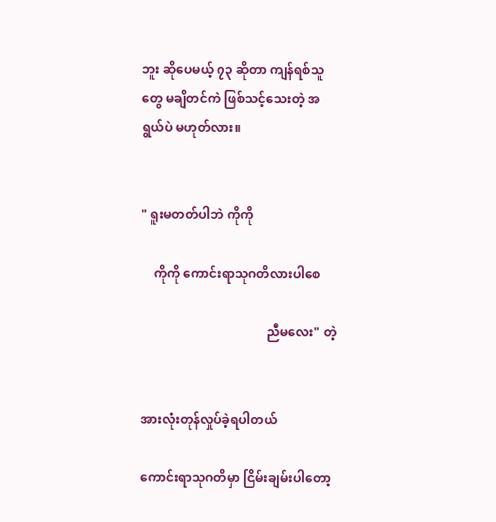ဘူး ဆိုပေမယ့် ၇၃ ဆိုတာ ကျန်ရစ်သူတွေ မချိတင်ကဲ ဖြစ်သင့်သေးတဲ့ အရွယ်ပဲ မဟုတ်လား။


" ရူးမတတ်ပါဘဲ ကိုကို

    ကိုကို ကောင်းရာသုဂတိလားပါစေ

                                        ညီမလေး" တဲ့


အားလုံးတုန်လှုပ်ခဲ့ရပါတယ်

ကောင်းရာသုဂတိမှာ ငြိမ်းချမ်းပါတော့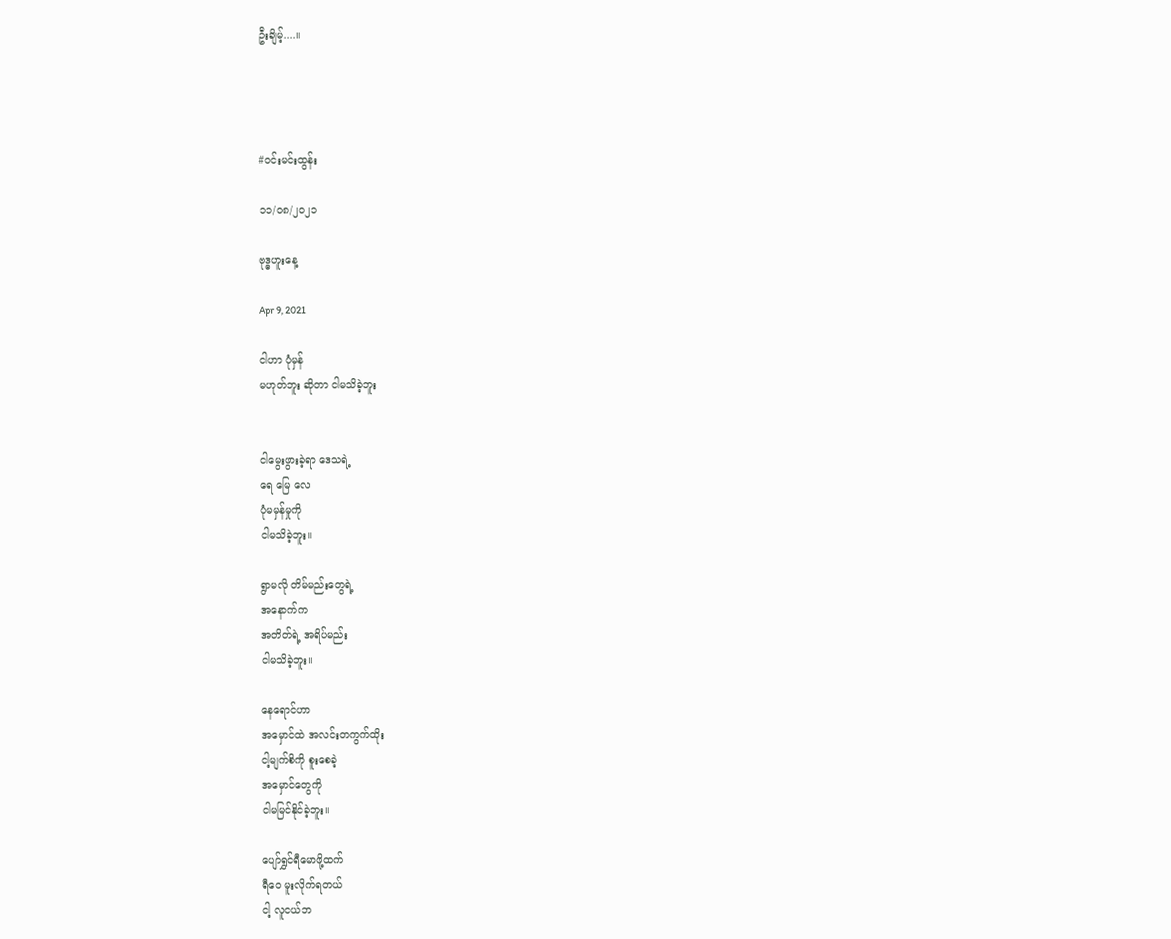ဦးချိမ့်....။




#ဝင်းမင်းထွန်း

၁၁/၀၈/၂၀၂၁

ဗုဒ္ဓဟူးနေ့

Apr 9, 2021

ငါဟာ ပုံမှန်
မဟုတ်ဘူး ဆိုတာ ငါမသိခဲ့ဘူး


ငါမွေးဖွားခဲ့ရာ ဒေသရဲ့
ရေ မြေ လေ
ပုံမမှန်မှုကို
ငါမသိခဲ့ဘူး။

ရွာမလို တိမ်မည်းတွေရဲ့
အနောက်က
အတိတ်ရဲ့ အရိပ်မည်း
ငါမသိခဲ့ဘူး။

နေရောင်ဟာ
အမှောင်ထဲ အလင်းတကွက်ထိုး
ငါ့မျက်စိကို စူးစေခဲ့
အမှောင်တွေကို
ငါမမြင်နိုင်ခဲ့ဘူး။

ပျော်ရွှင်ရီမောဖို့ထက်
ရီဝေ မူးလိုက်ရတယ်
ငါ့ လူငယ်ဘ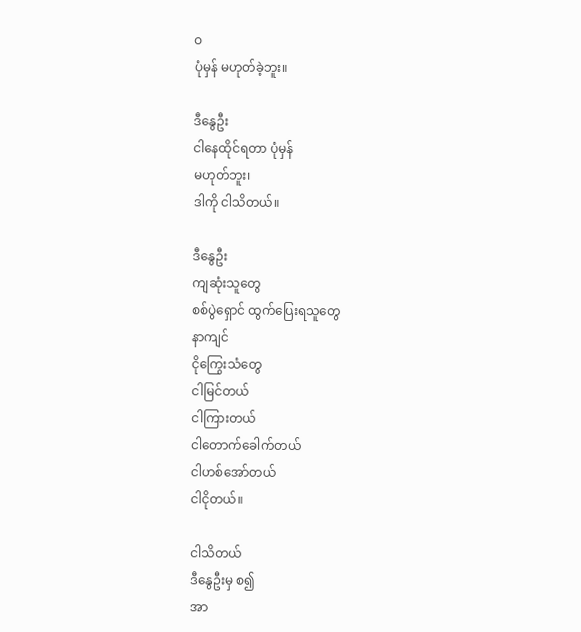ဝ
ပုံမှန် မဟုတ်ခဲ့ဘူး။

ဒီနွေဦး
ငါနေထိုင်ရတာ ပုံမှန်
မဟုတ်ဘူး၊
ဒါကို ငါသိတယ်။

ဒီနွေဦး
ကျဆုံးသူတွေ
စစ်ပွဲရှောင် ထွက်ပြေးရသူတွေ
နာကျင်
ငိုကြွေးသံတွေ
ငါမြင်တယ်
ငါကြားတယ်
ငါတောက်ခေါက်တယ်
ငါဟစ်အော်တယ်
ငါငိုတယ်။

ငါသိတယ်
ဒီနွေဦးမှ စ၍
အာ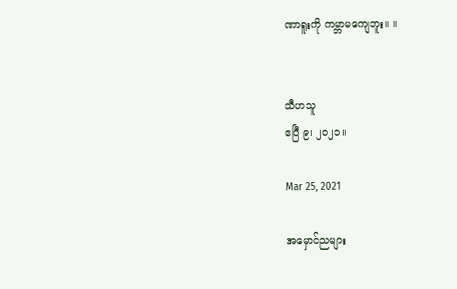ဏာရူးကို ကမ္ဘာမကျေဘူး။ ။


သီဟသူ
ဧပြီ ၉၊ ၂၀၂၁။

Mar 25, 2021

အမှောင်ညများ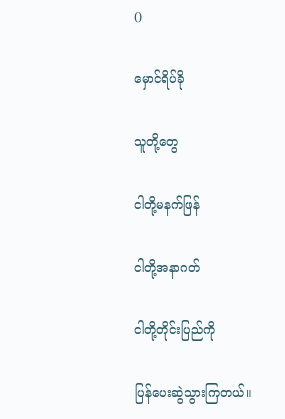()

မှောင်ရိပ်ခို

သူတို့တွေ

ငါတို့မနက်ဖြန်

ငါတို့အနာဂတ်

ငါတို့တိုင်းပြည်ကို

ပြန်ပေးဆွဲသွားကြတယ်။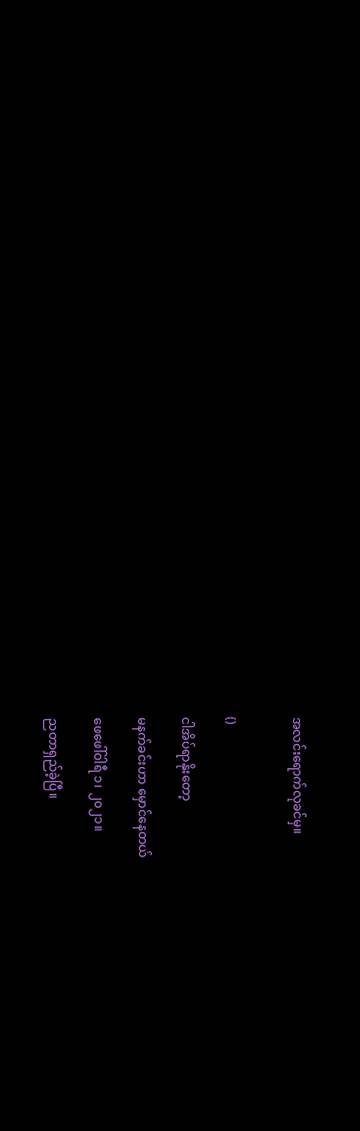အလင်းရောက်လုခင်မှ။


()

ငါအိပ်ရာနိုးတော့

မနက်ခင်းဟာ မှောင်နေတယ်

ဖေဖေါ်ဝါရီ ၁၊ ၂၀၂၁။

ညတာရှည်ခဲ့ပြီ။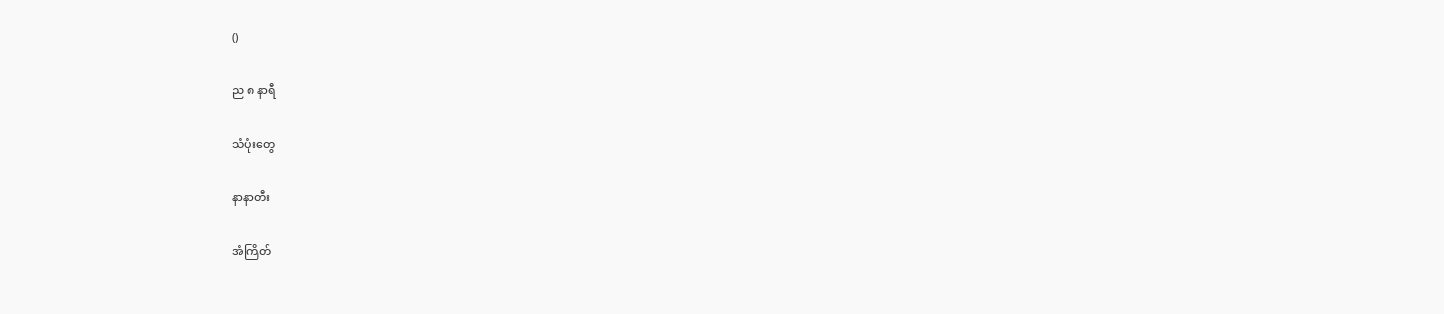()

ည ၈ နာရီ

သံပုံးတွေ

နာနာတီး

အံကြိတ်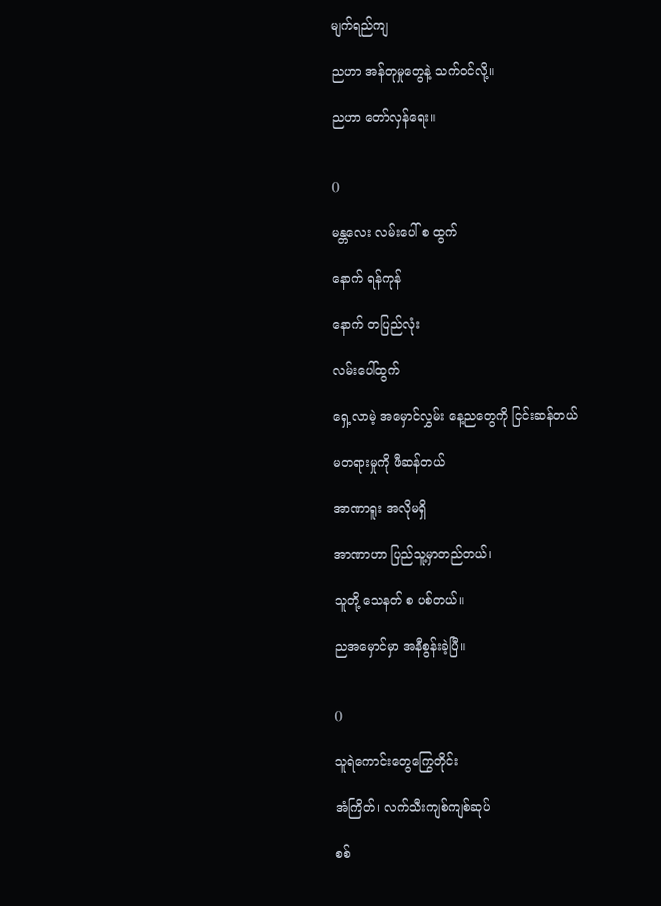မျက်ရည်ကျ

ညဟာ အန်တုမှုတွေနဲ့ သက်ဝင်လို့။

ညဟာ တော်လှန်ရေး။


()

မန္တလေး လမ်းပေါ် စ ထွက်

နောက် ရန်ကုန်

နောက် တပြည်လုံး

လမ်းပေါ်ထွက်

ရှေ့လာမဲ့ အမှောင်လွှမ်း နေ့ညတွေကို ငြင်းဆန်တယ်

မတရားမှုကို ဖီဆန်တယ်

အာဏာရူး အလိုမရှိ

အာဏာဟာ ပြည်သူ့မှာတည်တယ်၊

သူတို့ သေနတ် စ ပစ်တယ်။

ညအမှောင်မှာ အနီစွန်းခဲ့ပြီ။


()

သူရဲကောင်းတွေကြွေတိုင်း

အံကြိတ်၊ လက်သီးကျစ်ကျစ်ဆုပ်

စစ်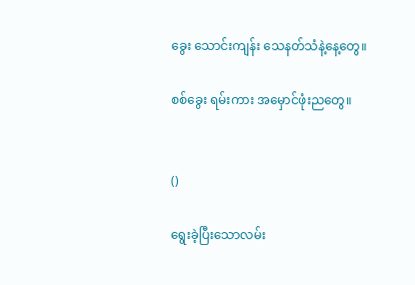ခွေး သောင်းကျန်း သေနတ်သံနဲ့နေ့တွေ။

စစ်ခွေး ရမ်းကား အမှောင်ဖုံးညတွေ။


()

ရွေးခဲ့ပြီးသောလမ်း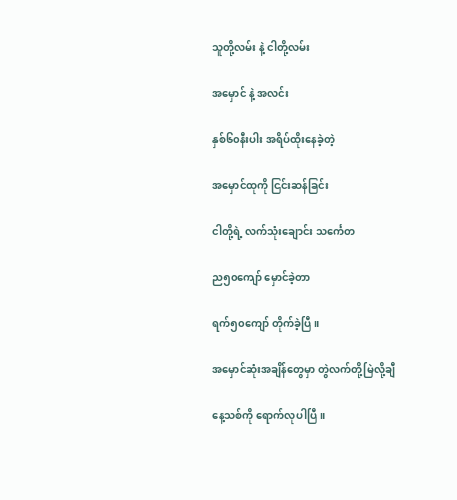သူတို့လမ်း နဲ့ ငါတို့လမ်း

အမှောင် နဲ့ အလင်း

နှစ်၆၀နီးပါး အရိပ်ထိုးနေခဲ့တဲ့

အမှောင်ထုကို ငြင်းဆန်ခြင်း

ငါတို့ရဲ့ လက်သုံးချောင်း သင်္ကေတ

ည၅၀ကျော် မှောင်ခဲ့တာ

ရက်၅၀ကျော် တိုက်ခဲ့ပြီ။

အမှောင်ဆုံးအချိန်တွေမှာ တွဲလက်တို့မြဲလို့ချီ

နေ့သစ်ကို ရောက်လုပါပြီ။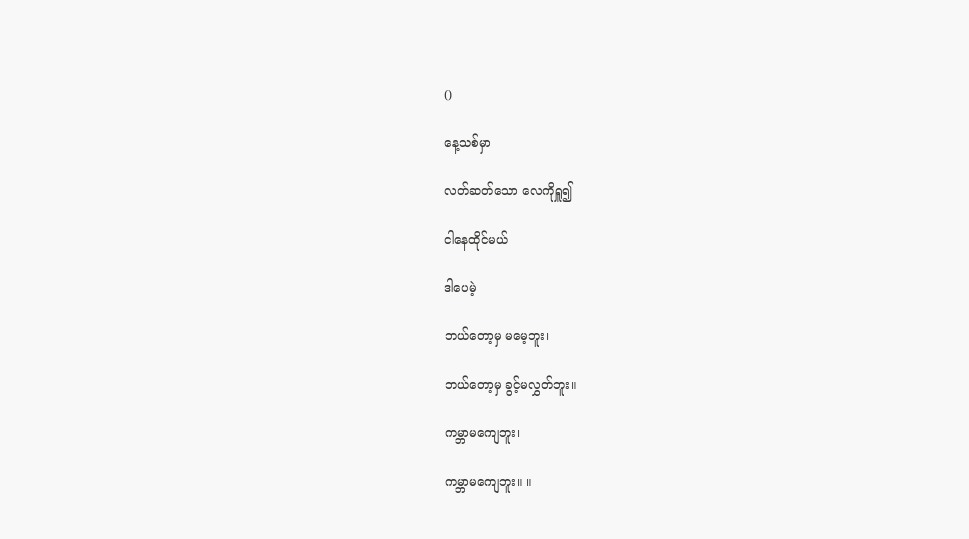()

နေ့သစ်မှာ

လတ်ဆတ်သော လေကိုရှူ၍

ငါနေထိုင်မယ်

ဒါပေမဲ့

ဘယ်တော့မှ မမေ့ဘူး၊

ဘယ်တော့မှ ခွင့်မလွှတ်ဘူး။

ကမ္ဘာမကျေဘူး၊

ကမ္ဘာမကျေဘူး။ ။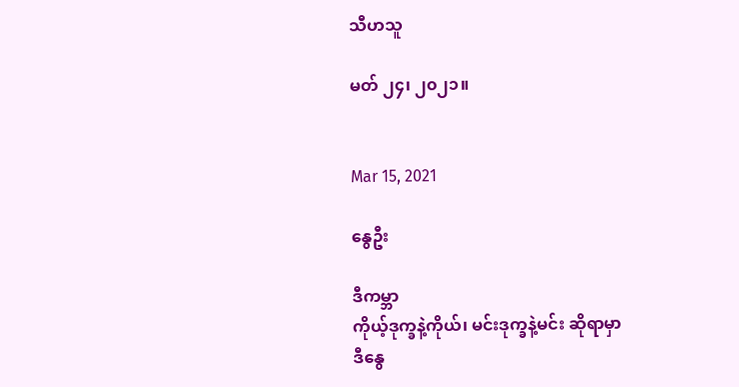သီဟသူ

မတ် ၂၄၊ ၂၀၂၁။


Mar 15, 2021

နွေဦး

ဒီကမ္ဘာ
ကိုယ့်ဒုက္ခနဲ့ကိုယ်၊ မင်းဒုက္ခနဲ့မင်း ဆိုရာမှာ
ဒီနွေ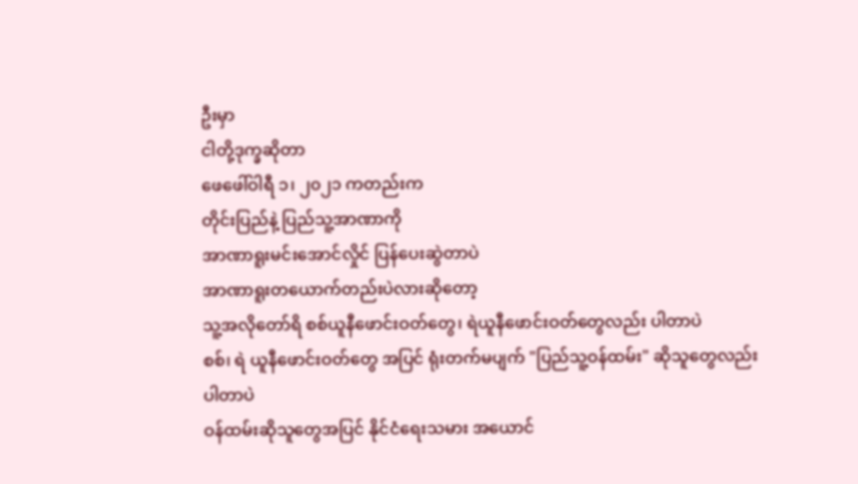ဦးမှာ
ငါတို့ဒုက္ခဆိုတာ
ဖေဖေါ်ဝါရီ ၁၊ ၂၀၂၁ ကတည်းက
တိုင်းပြည်နဲ့ ပြည်သူ့အာဏာကို
အာဏာရူးမင်း‌အောင်လှိုင် ပြန်ပေးဆွဲတာပဲ
အာဏာရူးတယောက်တည်းပဲလားဆိုတော့
သူ့အလိုတော်ရိ စစ်ယူနီဖောင်းဝတ်တွေ၊ ရဲယူနီဖောင်းဝတ်တွေလည်း ပါတာပဲ
စစ်၊ ရဲ ယူနီဖောင်းဝတ်တွေ အပြင် ရုံးတက်မပျက် "ပြည်သူ့ဝန်ထမ်း" ဆိုသူတွေလည်းပါတာပဲ
ဝန်ထမ်းဆိုသူတွေအပြင် နိုင်ငံရေးသမား အယောင်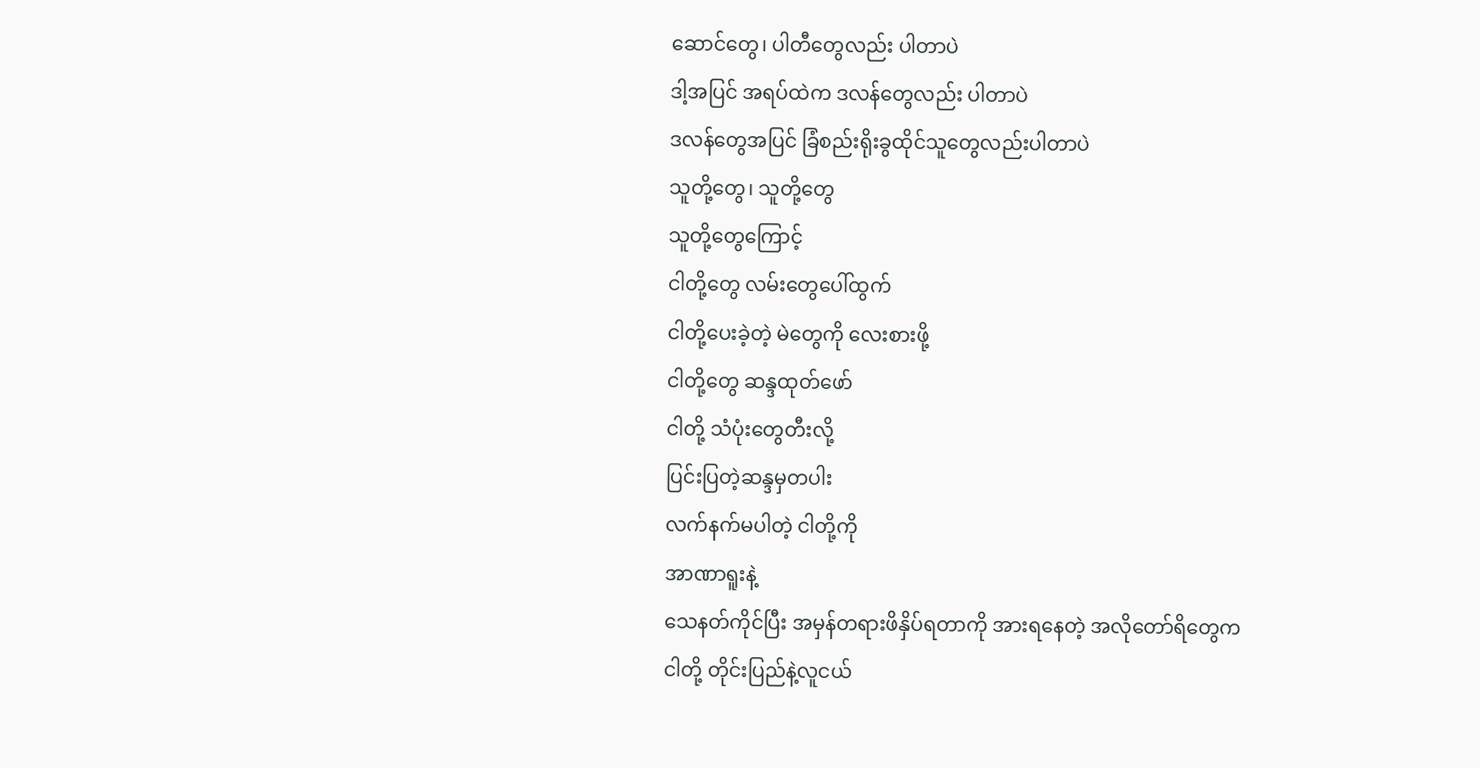ဆောင်တွေ၊ ပါတီတွေလည်း ပါတာပဲ
ဒါ့အပြင် အရပ်ထဲက ဒလန်တွေလည်း ပါတာပဲ
ဒလန်တွေအပြင် ခြံစည်းရိုးခွထိုင်သူတွေလည်းပါတာပဲ
သူတို့တွေ၊ သူတို့တွေ
သူတို့တွေကြောင့်
ငါတို့တွေ လမ်းတွေပေါ်ထွက်
ငါတို့ပေးခဲ့‌တဲ့ မဲတွေကို လေးစားဖို့
ငါတို့တွေ ဆန္ဒထုတ်ဖော်
ငါတို့ သံပုံးတွေတီးလို့
ပြင်းပြတဲ့ဆန္ဒမှတပါး
လက်နက်မပါတဲ့ ငါတို့ကို
အာဏာရူးနဲ့
သေနတ်ကိုင်ပြီး အမှန်တရားဖိနှိပ်ရတာကို အားရနေတဲ့ အလိုတော်ရိတွေက
ငါတို့ တိုင်းပြည်နဲ့လူငယ်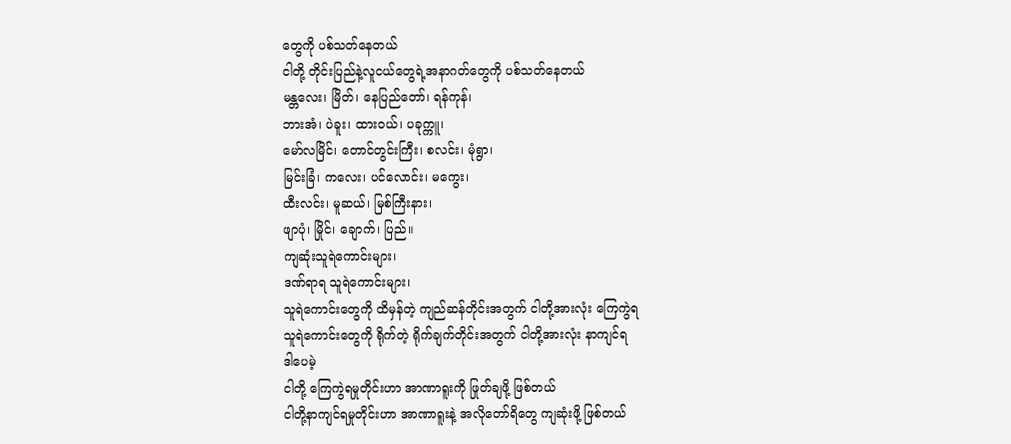တွေကို ပစ်သတ်နေတယ်
ငါတို့ တိုင်းပြည်နဲ့လူငယ်တွေ‌ရဲ့အနာဂတ်တွေကို ပစ်သတ်နေတယ်
မန္တလေး၊ မြိတ်၊ နေပြည်တော်၊ ရန်ကုန်၊
ဘားအံ၊ ပဲခူး၊ ထားဝယ်၊ ပခုက္ကူ၊
မော်လမြိင်၊ တောင်တွင်းကြီး၊ စလင်း၊ မုံရွာ၊
မြင်းခြံ၊ ကလေး၊ ပင်လောင်း၊ မကွေး၊
ထီးလင်း၊ မူဆယ်၊ မြစ်ကြီးနား၊
ဖျာပုံ၊ မြိုင်၊ ချောက်၊ ပြည်။
ကျဆုံးသူရဲကောင်းများ၊
ဒဏ်ရာရ သူရဲကောင်းများ၊
သူရဲကောင်းတွေကို ထိမှန်တဲ့ ကျည်ဆန်တိုင်းအတွက် ငါတို့အားလုံး ကြေကွဲရ
သူရဲကောင်းတွေကို ရိုက်တဲ့ ရိုက်ချက်တိုင်းအတွက် ငါတို့အားလုံး နာကျင်ရ
ဒါပေမဲ့
ငါတို့ ကြေကွဲရမှုတိုင်းဟာ အာဏာရူးကို ဖြုတ်ချဖို့ ဖြစ်တယ်
ငါတို့နာကျင်ရမှုတိုင်းဟာ အာဏာရူးနဲ့ အလိုတော်ရိတွေ ကျဆုံးဖို့ ဖြစ်တယ်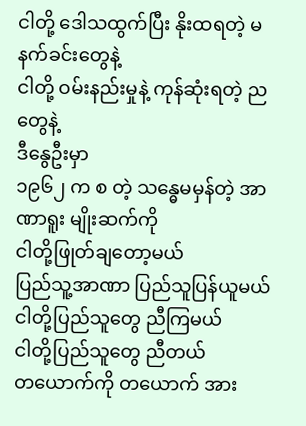ငါတို့ ဒေါသထွက်ပြီး နိုးထရတဲ့ မနက်ခင်းတွေနဲ့
ငါတို့ ဝမ်းနည်းမှုနဲ့ ကုန်ဆုံးရတဲ့ ညတွေနဲ့
ဒီနွေဦးမှာ
၁၉၆၂ က စ တဲ့ သန္ဓေမမှန်တဲ့ အာဏာရူး မျိုးဆက်ကို
ငါတို့ဖြုတ်ချတော့မယ်
ပြည်သူ့အာဏာ ပြည်သူပြန်ယူမယ်
ငါတို့ပြည်သူတွေ ညီကြမယ်
ငါတို့ပြည်သူတွေ ညီတယ်
တယောက်ကို တယောက် အား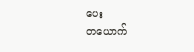ပေး
တယောက်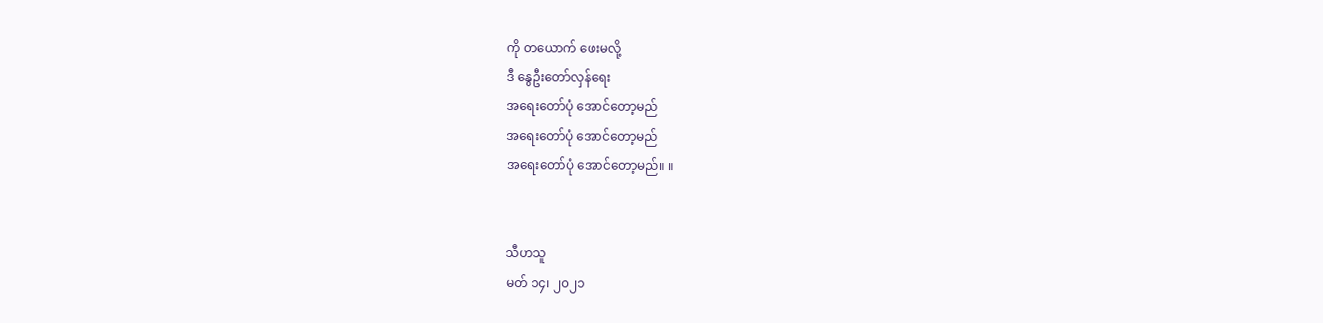ကို တယောက် ဖေးမလို့
ဒီ နွေဦးတော်လှန်ရေး
အရေးတော်ပုံ အောင်တော့မည်
အရေးတော်ပုံ အောင်တော့မည်
အရေးတော်ပုံ အောင်တော့မည်။ ။


သီဟသူ
မတ် ၁၄၊ ၂၀၂၁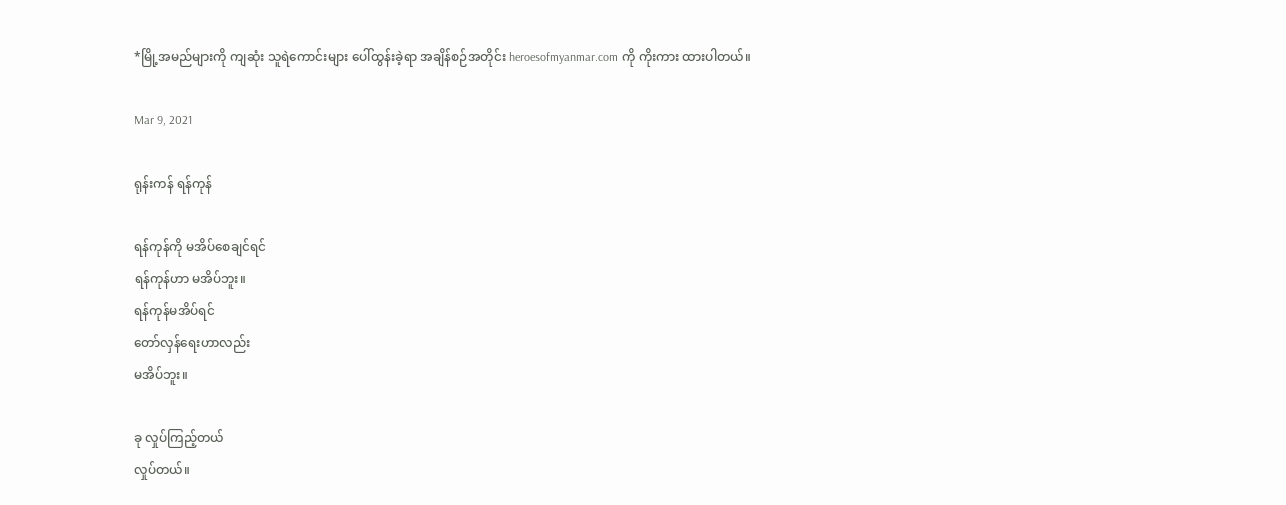*မြို့အမည်များကို ကျဆုံး သူရဲကောင်းများ ပေါ်ထွန်းခဲ့ရာ အချိန်စဉ်အတိုင်း heroesofmyanmar.com ကို ကိုးကား ထားပါတယ်။

Mar 9, 2021

ရုန်းကန် ရန်ကုန်

ရန်ကုန်ကို မအိပ်စေချင်ရင်
ရန်ကုန်ဟာ မအိပ်ဘူး။
ရန်ကုန်မအိပ်ရင်
တော်လှန်ရေးဟာလည်း
မအိပ်ဘူး။

ခု လှုပ်ကြည့်တယ်
လှုပ်တယ်။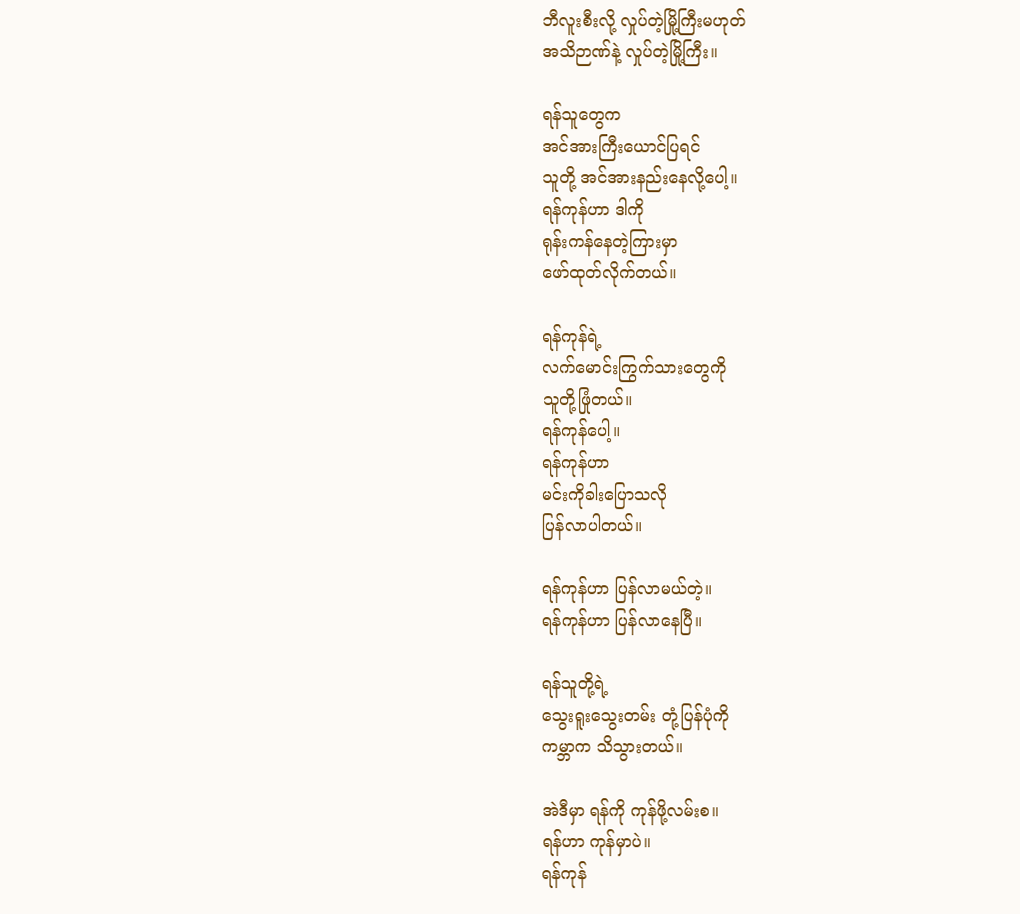ဘီလူးစီးလို့ လှုပ်တဲ့မြို့ကြီးမဟုတ်
အသိဉာဏ်နဲ့ လှုပ်တဲ့မြို့ကြီး။

ရန်သူတွေက
အင်အားကြီးယောင်ပြရင်
သူတို့ အင်အားနည်းနေလို့ပေါ့။
ရန်ကုန်ဟာ ဒါကို
ရုန်းကန်နေတဲ့ကြားမှာ
ဖော်ထုတ်လိုက်တယ်။

ရန်ကုန်ရဲ့
လက်မောင်းကြွက်သားတွေကို
သူတို့ဖြုံတယ်။
ရန်ကုန်ပေါ့။
ရန်ကုန်ဟာ
မင်းကိုခါးပြောသလို
ပြန်လာပါတယ်။

ရန်ကုန်ဟာ ပြန်လာမယ်တဲ့။
ရန်ကုန်ဟာ ပြန်လာနေပြီ။

ရန်သူတို့ရဲ့
သွေးရူးသွေးတမ်း တုံ့ပြန်ပုံကို
ကမ္ဘာက သိသွားတယ်။

အဲဒီမှာ ရန်ကို ကုန်ဖို့လမ်းစ။
ရန်ဟာ ကုန်မှာပဲ။
ရန်ကုန်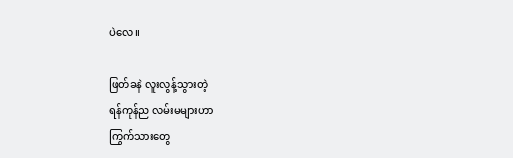ပဲလေ။

ဖြတ်ခနဲ လူးလွန့်သွားတဲ့
ရန်ကုန်ည လမ်းမများဟာ
ကြွက်သားတွေ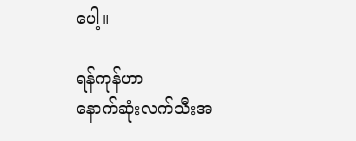ပေါ့။

ရန်ကုန်ဟာ
နောက်ဆုံးလက်သီးအ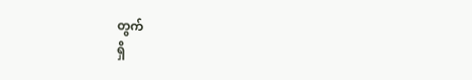တွက်
ရှိ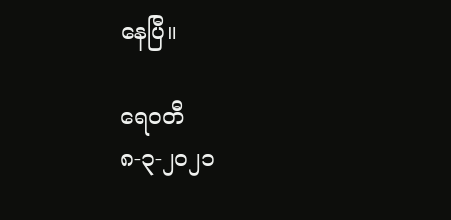နေပြီ။

ရေဝတီ
၈-၃-၂၀၂၁